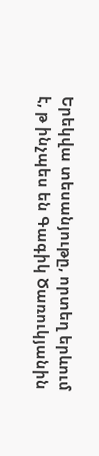Երեկվա տեսանյութը, որտեղ երևում է, թ ինչպես են Գագիկ Ծառուկյանին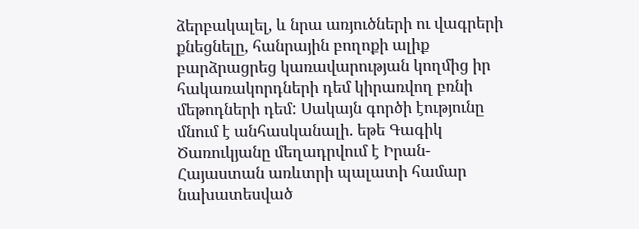ձերբակալել, և նրա առյուծների ու վագրերի քնեցնելը, հանրային բողոքի ալիք բարձրացրեց կառավարության կողմից իր հակառակորդների դեմ կիրառվող բռնի մեթոդների դեմ: Սակայն գործի էությունը մնում է անհասկանալի. եթե Գագիկ Ծառուկյանը մեղադրվում է Իրան-Հայաստան առևտրի պալատի համար նախատեսված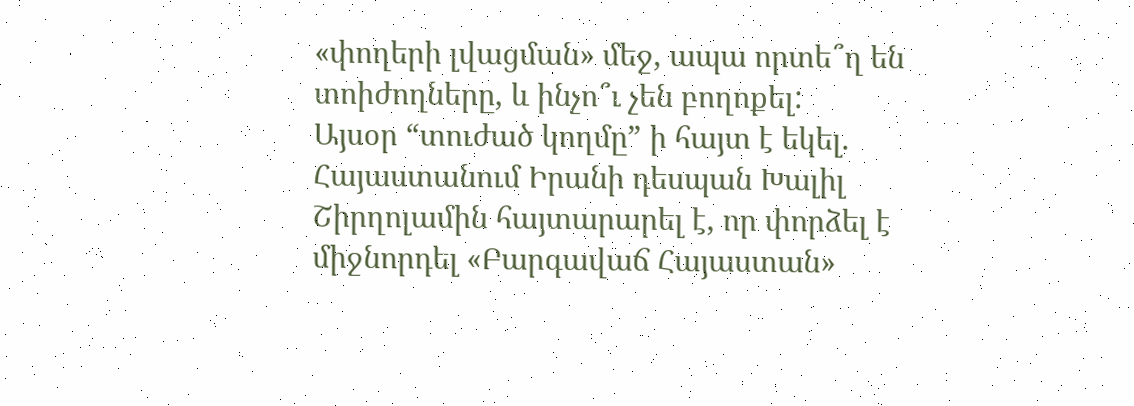«փողերի լվացման» մեջ, ապա որտե՞ղ են տոիժողները, և ինչո՞ւ չեն բողոքել:
Այսօր “տուժած կողմը” ի հայտ է եկել. Հայաստանում Իրանի դեսպան Խալիլ Շիրղոլամին հայտարարել է, որ փորձել է միջնորդել «Բարգավաճ Հայաստան»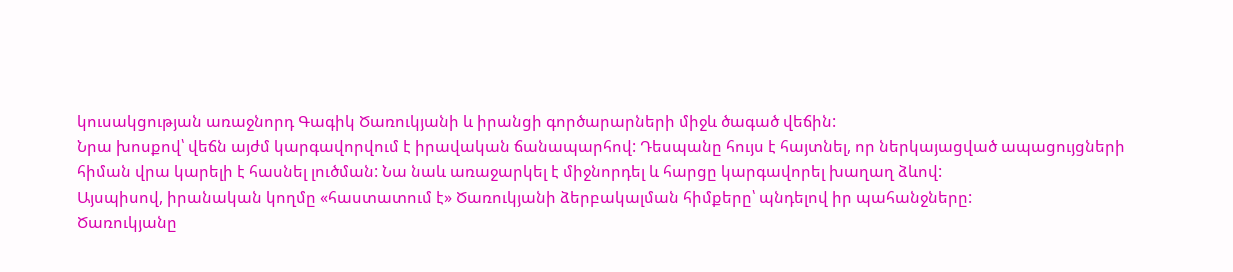կուսակցության առաջնորդ Գագիկ Ծառուկյանի և իրանցի գործարարների միջև ծագած վեճին:
Նրա խոսքով՝ վեճն այժմ կարգավորվում է իրավական ճանապարհով: Դեսպանը հույս է հայտնել, որ ներկայացված ապացույցների հիման վրա կարելի է հասնել լուծման: Նա նաև առաջարկել է միջնորդել և հարցը կարգավորել խաղաղ ձևով:
Այսպիսով, իրանական կողմը «հաստատում է» Ծառուկյանի ձերբակալման հիմքերը՝ պնդելով իր պահանջները:
Ծառուկյանը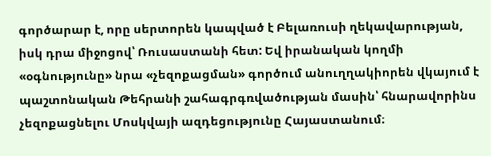գործարար է, որը սերտորեն կապված է Բելառուսի ղեկավարության, իսկ դրա միջոցով՝ Ռուսաստանի հետ: Եվ իրանական կողմի «օգնությունը» նրա «չեզոքացման» գործում անուղղակիորեն վկայում է պաշտոնական Թեհրանի շահագրգռվածության մասին՝ հնարավորինս չեզոքացնելու Մոսկվայի ազդեցությունը Հայաստանում։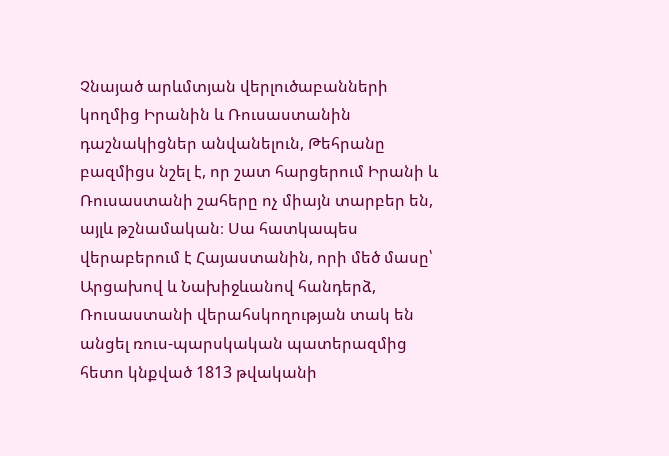Չնայած արևմտյան վերլուծաբանների կողմից Իրանին և Ռուսաստանին դաշնակիցներ անվանելուն, Թեհրանը բազմիցս նշել է, որ շատ հարցերում Իրանի և Ռուսաստանի շահերը ոչ միայն տարբեր են, այլև թշնամական։ Սա հատկապես վերաբերում է Հայաստանին, որի մեծ մասը՝ Արցախով և Նախիջևանով հանդերձ, Ռուսաստանի վերահսկողության տակ են անցել ռուս-պարսկական պատերազմից հետո կնքված 1813 թվականի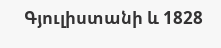Գյուլիստանի և 1828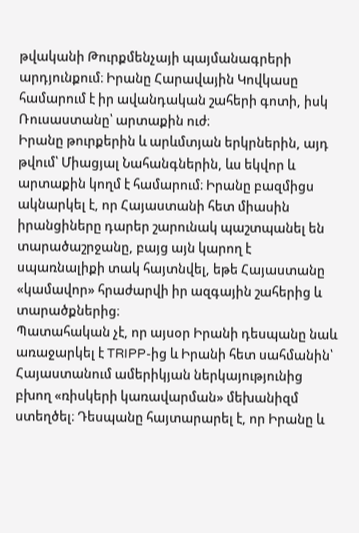թվականի Թուրքմենչայի պայմանագրերի արդյունքում։ Իրանը Հարավային Կովկասը համարում է իր ավանդական շահերի գոտի, իսկ Ռուսաստանը՝ արտաքին ուժ։
Իրանը թուրքերին և արևմտյան երկրներին, այդ թվում՝ Միացյալ Նահանգներին, ևս եկվոր և արտաքին կողմ է համարում։ Իրանը բազմիցս ակնարկել է, որ Հայաստանի հետ միասին իրանցիները դարեր շարունակ պաշտպանել են տարածաշրջանը, բայց այն կարող է սպառնալիքի տակ հայտնվել, եթե Հայաստանը «կամավոր» հրաժարվի իր ազգային շահերից և տարածքներից։
Պատահական չէ, որ այսօր Իրանի դեսպանը նաև առաջարկել է TRIPP-ից և Իրանի հետ սահմանին՝ Հայաստանում ամերիկյան ներկայությունից բխող «ռիսկերի կառավարման» մեխանիզմ ստեղծել։ Դեսպանը հայտարարել է, որ Իրանը և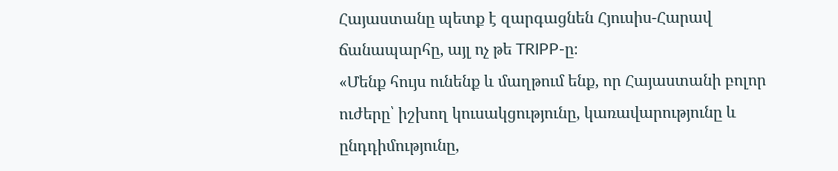Հայաստանը պետք է զարգացնեն Հյուսիս-Հարավ ճանապարհը, այլ ոչ թե TRIPP-ը։
«Մենք հույս ունենք և մաղթում ենք, որ Հայաստանի բոլոր ուժերը՝ իշխող կուսակցությունը, կառավարությունը և ընդդիմությունը,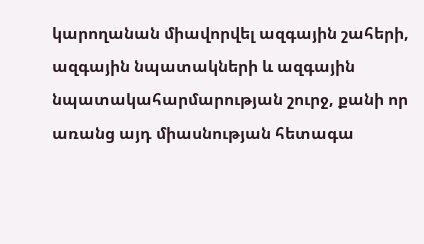կարողանան միավորվել ազգային շահերի, ազգային նպատակների և ազգային նպատակահարմարության շուրջ, քանի որ առանց այդ միասնության հետագա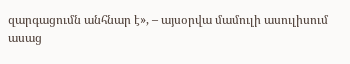զարգացումն անհնար է», – այսօրվա մամուլի ասուլիսում ասաց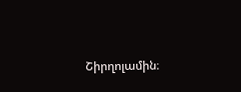Շիրղոլամին։